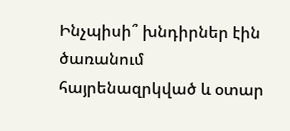Ինչպիսի՞ խնդիրներ էին ծառանում հայրենազրկված և օտար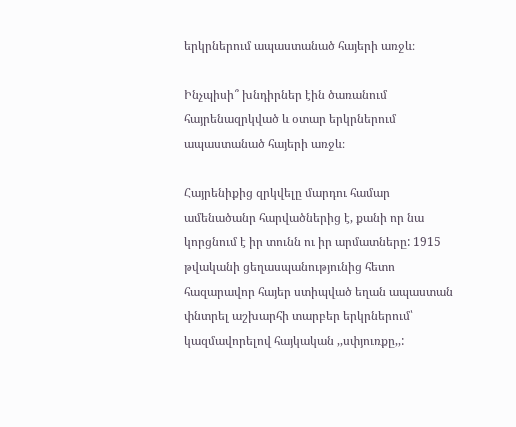երկրներում ապաստանած հայերի առջև։

Ինչպիսի՞ խնդիրներ էին ծառանում հայրենազրկված և օտար երկրներում ապաստանած հայերի առջև։

Հայրենիքից զրկվելը մարդու համար ամենածանր հարվածներից է, քանի որ նա կորցնում է իր տունն ու իր արմատները: 1915 թվականի ցեղասպանությունից հետո հազարավոր հայեր ստիպված եղան ապաստան փնտրել աշխարհի տարբեր երկրներում՝ կազմավորելով հայկական ,,սփյուռքը,,: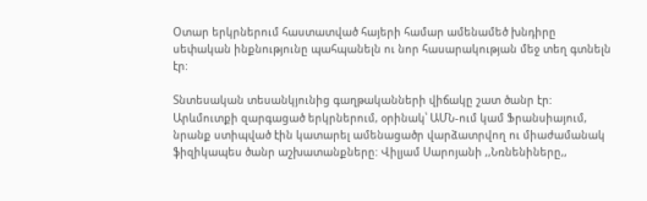Օտար երկրներում հաստատված հայերի համար ամենամեծ խնդիրը սեփական ինքնությունը պահպանելն ու նոր հասարակության մեջ տեղ գտնելն էր:

Տնտեսական տեսանկյունից գաղթականների վիճակը շատ ծանր էր: Արևմուտքի զարգացած երկրներում, օրինակ՝ ԱՄՆ-ում կամ Ֆրանսիայում, նրանք ստիպված էին կատարել ամենացածր վարձատրվող ու միաժամանակ ֆիզիկապես ծանր աշխատանքները: Վիլյամ Սարոյանի ,,Նռնենիները,,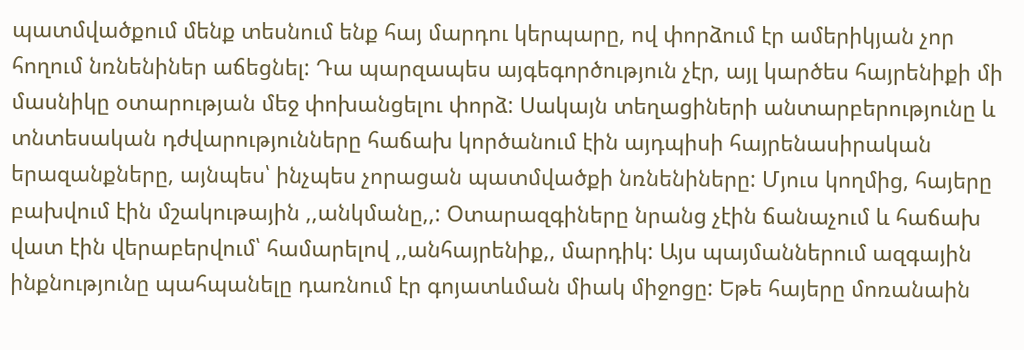պատմվածքում մենք տեսնում ենք հայ մարդու կերպարը, ով փորձում էր ամերիկյան չոր հողում նռնենիներ աճեցնել: Դա պարզապես այգեգործություն չէր, այլ կարծես հայրենիքի մի մասնիկը օտարության մեջ փոխանցելու փորձ: Սակայն տեղացիների անտարբերությունը և տնտեսական դժվարությունները հաճախ կործանում էին այդպիսի հայրենասիրական երազանքները, այնպես՝ ինչպես չորացան պատմվածքի նռնենիները: Մյուս կողմից, հայերը բախվում էին մշակութային ,,անկմանը,,: Օտարազգիները նրանց չէին ճանաչում և հաճախ վատ էին վերաբերվում՝ համարելով ,,անհայրենիք,, մարդիկ: Այս պայմաններում ազգային ինքնությունը պահպանելը դառնում էր գոյատևման միակ միջոցը: Եթե հայերը մոռանաին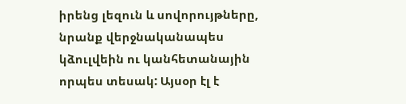իրենց լեզուն և սովորույթները, նրանք վերջնականապես կձուլվեին ու կանհետանային որպես տեսակ: Այսօր էլ է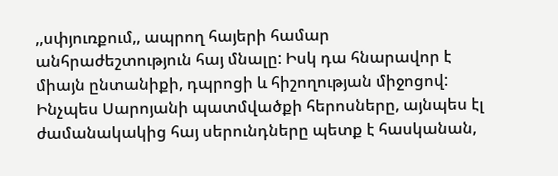,,սփյուռքում,, ապրող հայերի համար անհրաժեշտություն հայ մնալը: Իսկ դա հնարավոր է միայն ընտանիքի, դպրոցի և հիշողության միջոցով: Ինչպես Սարոյանի պատմվածքի հերոսները, այնպես էլ ժամանակակից հայ սերունդները պետք է հասկանան,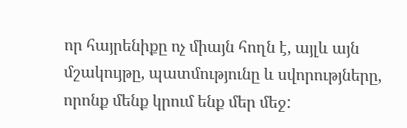որ հայրենիքը ոչ միայն հողն է, այլև այն մշակույթը, պատմությունը և սվորությները, որոնք մենք կրում ենք մեր մեջ: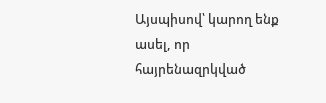Այսպիսով՝ կարող ենք ասել, որ հայրենազրկված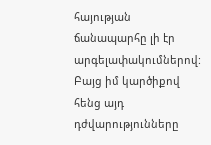հայության ճանապարհը լի էր արգելափակումներով: Բայց իմ կարծիքով հենց այդ դժվարությունները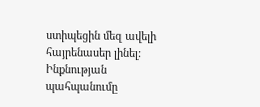ստիպեցին մեզ ավելի հայրենասեր լինել: Ինքնության պահպանումը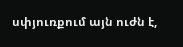սփյուռքում այն ուժն է,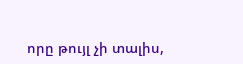որը թույլ չի տալիս,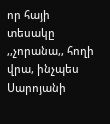որ հայի տեսակը ,,չորանա,, հողի վրա, ինչպես Սարոյանի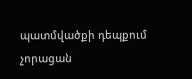պատմվածքի դեպքում չորացան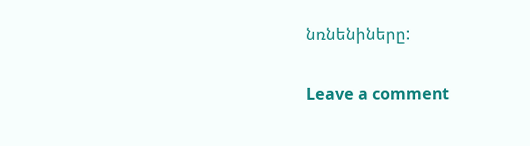նռնենիները:

Leave a comment